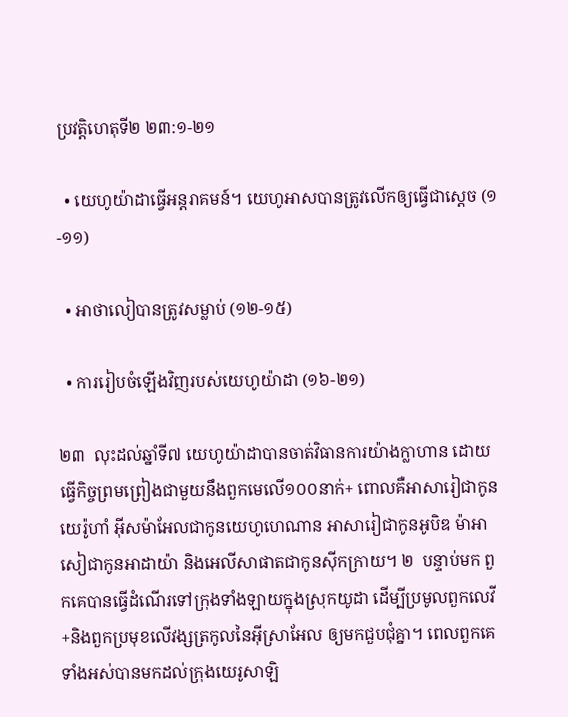ប្រវត្តិហេតុទី២ ២៣:១-២១

  • យេហូយ៉ាដាធ្វើអន្តរាគមន៍។ យេហូអាសបានត្រូវលើកឲ្យធ្វើជាស្ដេច (១-១១)

  • អាថាលៀបានត្រូវសម្លាប់ (១២-១៥)

  • ការរៀបចំឡើងវិញរបស់យេហូយ៉ាដា (១៦-២១)

២៣  លុះដល់ឆ្នាំទី៧ យេហូយ៉ាដាបានចាត់វិធានការយ៉ាងក្លាហាន ដោយធ្វើកិច្ចព្រមព្រៀងជាមួយនឹងពួកមេលើ១០០នាក់+ ពោលគឺអាសារៀជាកូនយេរ៉ូហាំ អ៊ីសម៉ាអែលជាកូនយេហូហេណាន អាសារៀជាកូនអូបិឌ ម៉ាអាសៀជាកូនអាដាយ៉ា និងអេលីសាផាតជាកូនស៊ីកក្រាយ។ ២  បន្ទាប់មក ពួកគេបានធ្វើដំណើរទៅក្រុងទាំងឡាយក្នុងស្រុកយូដា ដើម្បីប្រមូលពួកលេវី+និងពួកប្រមុខលើវង្សត្រកូលនៃអ៊ីស្រាអែល ឲ្យមកជួបជុំគ្នា។ ពេលពួកគេទាំងអស់បានមកដល់ក្រុងយេរូសាឡិ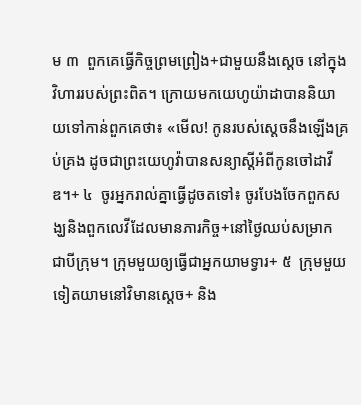ម ៣  ពួកគេធ្វើកិច្ចព្រមព្រៀង+ជាមួយនឹងស្ដេច នៅក្នុងវិហាររបស់ព្រះពិត។ ក្រោយមកយេហូយ៉ាដាបាននិយាយទៅកាន់ពួកគេថា៖ «មើល! កូនរបស់ស្ដេចនឹងឡើងគ្រប់គ្រង ដូចជាព្រះយេហូវ៉ាបានសន្យាស្ដីអំពីកូនចៅដាវីឌ។+ ៤  ចូរអ្នករាល់គ្នាធ្វើដូចតទៅ៖ ចូរបែងចែកពួកសង្ឃនិងពួកលេវីដែលមានភារកិច្ច+នៅថ្ងៃឈប់សម្រាក ជាបីក្រុម។ ក្រុមមួយឲ្យធ្វើជាអ្នកយាមទ្វារ+ ៥  ក្រុមមួយទៀតយាមនៅវិមានស្ដេច+ និង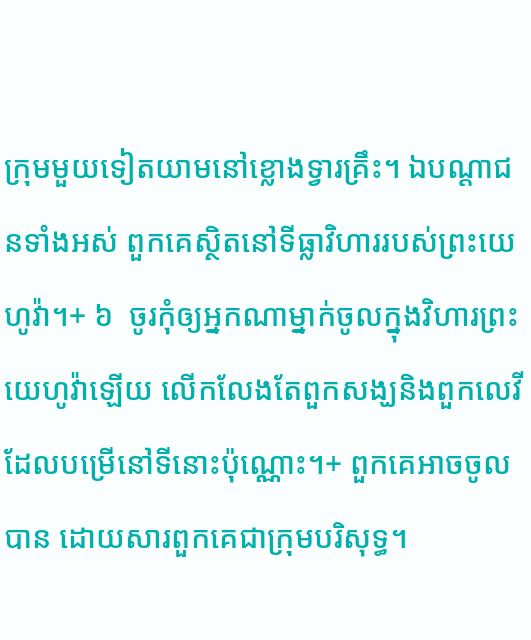ក្រុមមួយទៀតយាមនៅខ្លោងទ្វារគ្រឹះ។ ឯបណ្ដាជនទាំងអស់ ពួកគេស្ថិតនៅទីធ្លាវិហាររបស់ព្រះយេហូវ៉ា។+ ៦  ចូរកុំឲ្យអ្នកណាម្នាក់ចូលក្នុងវិហារព្រះយេហូវ៉ាឡើយ លើកលែងតែពួកសង្ឃនិងពួកលេវីដែលបម្រើនៅទីនោះប៉ុណ្ណោះ។+ ពួកគេអាចចូលបាន ដោយសារពួកគេជាក្រុមបរិសុទ្ធ។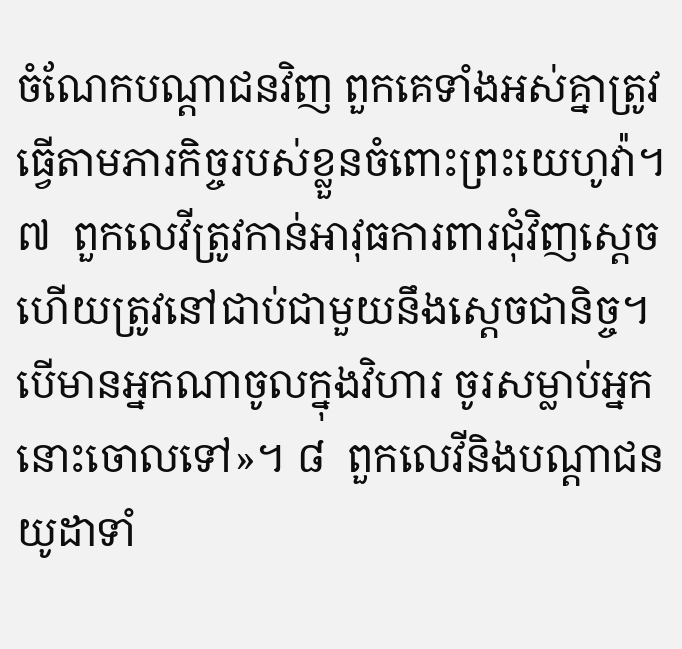ចំណែកបណ្ដាជនវិញ ពួកគេទាំងអស់គ្នាត្រូវធ្វើតាមភារកិច្ចរបស់ខ្លួនចំពោះព្រះយេហូវ៉ា។ ៧  ពួកលេវីត្រូវកាន់អាវុធការពារជុំវិញស្ដេច ហើយត្រូវនៅជាប់ជាមួយនឹងស្ដេចជានិច្ច។ បើមានអ្នកណាចូលក្នុងវិហារ ចូរសម្លាប់អ្នកនោះចោលទៅ»។ ៨  ពួកលេវីនិងបណ្ដាជនយូដាទាំ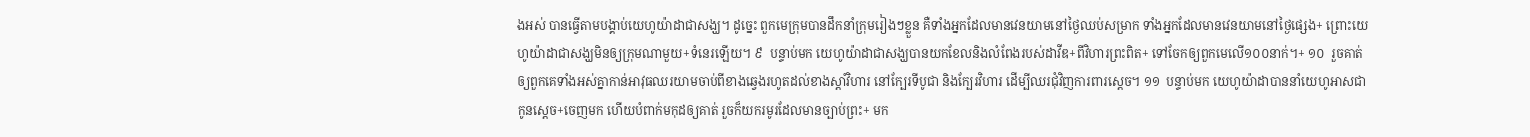ងអស់ បានធ្វើតាមបង្គាប់យេហូយ៉ាដាជាសង្ឃ។ ដូច្នេះ ពួកមេក្រុមបានដឹកនាំក្រុមរៀងៗខ្លួន គឺទាំងអ្នកដែលមានវេនយាមនៅថ្ងៃឈប់សម្រាក ទាំងអ្នកដែលមានវេនយាមនៅថ្ងៃផ្សេង+ ព្រោះយេហូយ៉ាដាជាសង្ឃមិនឲ្យក្រុមណាមួយ+ទំនេរឡើយ។ ៩  បន្ទាប់មក យេហូយ៉ាដាជាសង្ឃបានយកខែលនិងលំពែងរបស់ដាវីឌ+ពីវិហារព្រះពិត+ ទៅចែកឲ្យពួកមេលើ១០០នាក់។+ ១០  រួចគាត់ឲ្យពួកគេទាំងអស់គ្នាកាន់អាវុធឈរយាមចាប់ពីខាងឆ្វេងរហូតដល់ខាងស្ដាំវិហារ នៅក្បែរទីបូជា និងក្បែរវិហារ ដើម្បីឈរជុំវិញការពារស្ដេច។ ១១  បន្ទាប់មក យេហូយ៉ាដាបាននាំយេហូអាសជាកូនស្ដេច+ចេញមក ហើយបំពាក់មកុដឲ្យគាត់ រួចក៏យករមូរដែលមានច្បាប់ព្រះ+ មក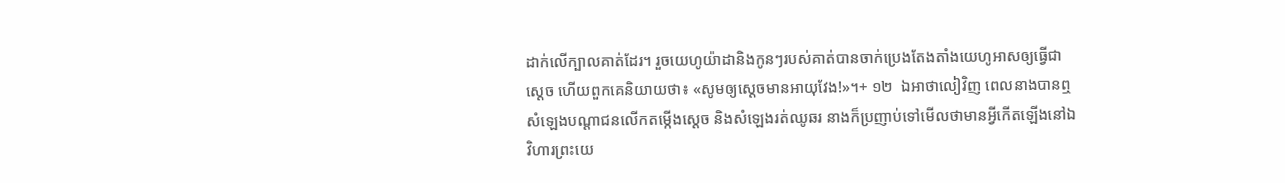ដាក់លើក្បាលគាត់ដែរ។ រួចយេហូយ៉ាដានិងកូនៗរបស់គាត់បានចាក់ប្រេងតែងតាំងយេហូអាសឲ្យធ្វើជាស្ដេច ហើយពួកគេនិយាយថា៖ «សូមឲ្យស្ដេចមានអាយុវែង!»។+ ១២  ឯអាថាលៀវិញ ពេលនាងបានឮសំឡេងបណ្ដាជនលើកតម្កើងស្ដេច និងសំឡេងរត់ឈូឆរ នាងក៏ប្រញាប់ទៅមើលថាមានអ្វីកើតឡើងនៅឯវិហារព្រះយេ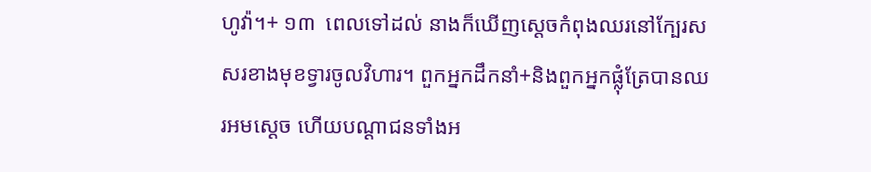ហូវ៉ា។+ ១៣  ពេលទៅដល់ នាងក៏ឃើញស្ដេចកំពុងឈរនៅក្បែរសសរខាងមុខទ្វារចូលវិហារ។ ពួកអ្នកដឹកនាំ+និងពួកអ្នកផ្លុំត្រែបានឈរអមស្ដេច ហើយបណ្ដាជនទាំងអ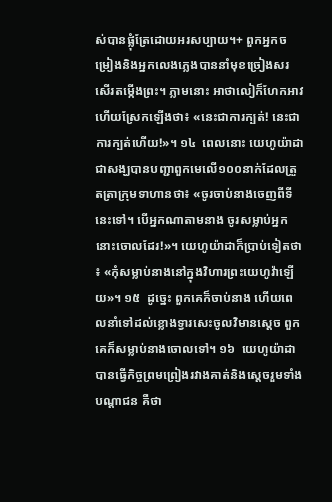ស់បានផ្លុំត្រែដោយអរសប្បាយ។+ ពួកអ្នកចម្រៀងនិងអ្នកលេងភ្លេងបាននាំមុខច្រៀងសរសើរតម្កើងព្រះ។ ភ្លាមនោះ អាថាលៀក៏ហែកអាវ ហើយស្រែកឡើងថា៖ «នេះជាការក្បត់! នេះជាការក្បត់ហើយ!»។ ១៤  ពេលនោះ យេហូយ៉ាដាជាសង្ឃបានបញ្ជាពួកមេលើ១០០នាក់ដែលត្រួតត្រាក្រុមទាហានថា៖ «ចូរចាប់នាងចេញពីទីនេះទៅ។ បើអ្នកណាតាមនាង ចូរសម្លាប់អ្នកនោះចោលដែរ!»។ យេហូយ៉ាដាក៏ប្រាប់ទៀតថា៖ «កុំសម្លាប់នាងនៅក្នុងវិហារព្រះយេហូវ៉ាឡើយ»។ ១៥  ដូច្នេះ ពួកគេក៏ចាប់នាង ហើយពេលនាំទៅដល់ខ្លោងទ្វារសេះចូលវិមានស្ដេច ពួកគេក៏សម្លាប់នាងចោលទៅ។ ១៦  យេហូយ៉ាដាបានធ្វើកិច្ចព្រមព្រៀងរវាងគាត់និងស្ដេចរួមទាំងបណ្ដាជន គឺថា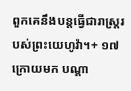ពួកគេនឹងបន្តធ្វើជារាស្ត្ររបស់ព្រះយេហូវ៉ា។+ ១៧  ក្រោយមក បណ្ដា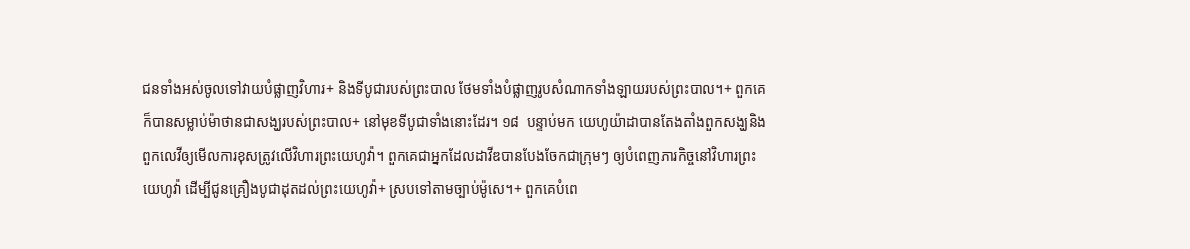ជនទាំងអស់ចូលទៅវាយបំផ្លាញវិហារ+ និងទីបូជារបស់ព្រះបាល ថែមទាំងបំផ្លាញរូបសំណាកទាំងឡាយរបស់ព្រះបាល។+ ពួកគេក៏បានសម្លាប់ម៉ាថានជាសង្ឃរបស់ព្រះបាល+ នៅមុខទីបូជាទាំងនោះដែរ។ ១៨  បន្ទាប់មក យេហូយ៉ាដាបានតែងតាំងពួកសង្ឃនិងពួកលេវីឲ្យមើលការខុសត្រូវលើវិហារព្រះយេហូវ៉ា។ ពួកគេជាអ្នកដែលដាវីឌបានបែងចែកជាក្រុមៗ ឲ្យបំពេញភារកិច្ចនៅវិហារព្រះយេហូវ៉ា ដើម្បីជូនគ្រឿងបូជាដុតដល់ព្រះយេហូវ៉ា+ ស្របទៅតាមច្បាប់ម៉ូសេ។+ ពួកគេបំពេ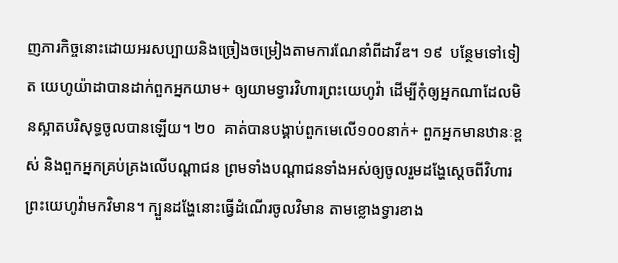ញភារកិច្ចនោះដោយអរសប្បាយនិងច្រៀងចម្រៀងតាមការណែនាំពីដាវីឌ។ ១៩  បន្ថែមទៅទៀត យេហូយ៉ាដាបានដាក់ពួកអ្នកយាម+ ឲ្យយាមទ្វារវិហារព្រះយេហូវ៉ា ដើម្បីកុំឲ្យអ្នកណាដែលមិនស្អាតបរិសុទ្ធចូលបានឡើយ។ ២០  គាត់បានបង្គាប់ពួកមេលើ១០០នាក់+ ពួកអ្នកមានឋានៈខ្ពស់ និងពួកអ្នកគ្រប់គ្រងលើបណ្ដាជន ព្រមទាំងបណ្ដាជនទាំងអស់ឲ្យចូលរួមដង្ហែស្ដេចពីវិហារព្រះយេហូវ៉ាមកវិមាន។ ក្បួនដង្ហែនោះធ្វើដំណើរចូលវិមាន តាមខ្លោងទ្វារខាង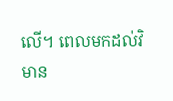លើ។ ពេលមកដល់វិមាន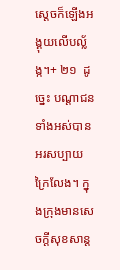ស្ដេចក៏ឡើងអង្គុយលើបល្ល័ង្ក។+ ២១  ដូច្នេះ បណ្ដាជនទាំងអស់បានអរសប្បាយក្រៃលែង។ ក្នុងក្រុងមានសេចក្ដីសុខសាន្ត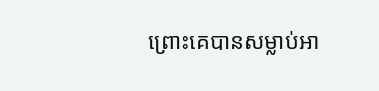ព្រោះគេបានសម្លាប់អា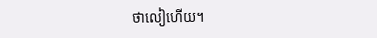ថាលៀហើយ។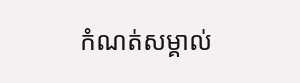កំណត់សម្គាល់